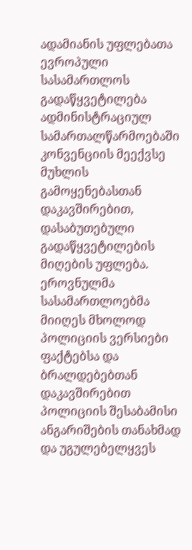ადამიანის უფლებათა ევროპული სასამართლოს გადაწყვეტილება ადმინისტრაციულ სამართალწარმოებაში კონვენციის მეექვსე მუხლის გამოყენებასთან დაკავშირებით, დასაბუთებული გადაწყვეტილების მიღების უფლება.
ეროვნულმა სასამართლოებმა მიიღეს მხოლოდ პოლიციის ვერსიები ფაქტებსა და ბრალდებებთან დაკავშირებით პოლიციის შესაბამისი ანგარიშების თანახმად და უგულებელყვეს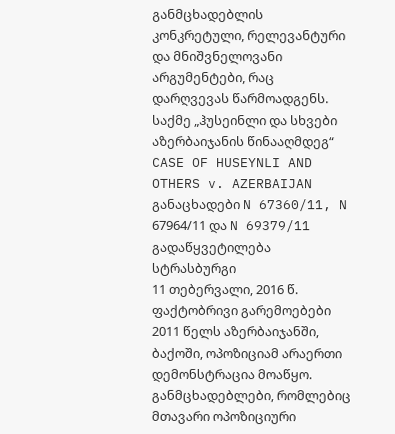განმცხადებლის კონკრეტული, რელევანტური და მნიშვნელოვანი არგუმენტები, რაც დარღვევას წარმოადგენს.
საქმე „ჰუსეინლი და სხვები აზერბაიჯანის წინააღმდეგ“
CASE OF HUSEYNLI AND OTHERS v. AZERBAIJAN
განაცხადები N 67360/11, N 67964/11 და N 69379/11
გადაწყვეტილება
სტრასბურგი
11 თებერვალი, 2016 წ.
ფაქტობრივი გარემოებები
2011 წელს აზერბაიჯანში, ბაქოში, ოპოზიციამ არაერთი დემონსტრაცია მოაწყო. განმცხადებლები, რომლებიც მთავარი ოპოზიციური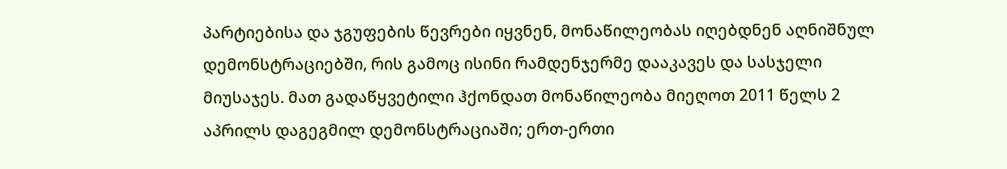პარტიებისა და ჯგუფების წევრები იყვნენ, მონაწილეობას იღებდნენ აღნიშნულ დემონსტრაციებში, რის გამოც ისინი რამდენჯერმე დააკავეს და სასჯელი მიუსაჯეს. მათ გადაწყვეტილი ჰქონდათ მონაწილეობა მიეღოთ 2011 წელს 2 აპრილს დაგეგმილ დემონსტრაციაში; ერთ-ერთი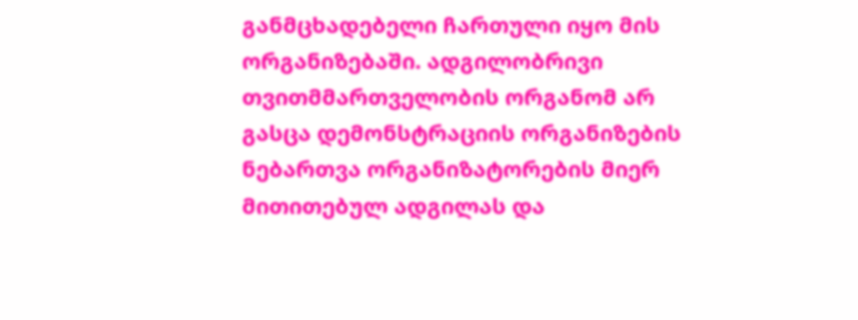განმცხადებელი ჩართული იყო მის ორგანიზებაში. ადგილობრივი თვითმმართველობის ორგანომ არ გასცა დემონსტრაციის ორგანიზების ნებართვა ორგანიზატორების მიერ მითითებულ ადგილას და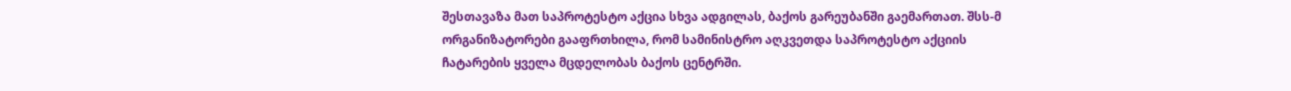შესთავაზა მათ საპროტესტო აქცია სხვა ადგილას, ბაქოს გარეუბანში გაემართათ. შსს-მ ორგანიზატორები გააფრთხილა, რომ სამინისტრო აღკვეთდა საპროტესტო აქციის ჩატარების ყველა მცდელობას ბაქოს ცენტრში.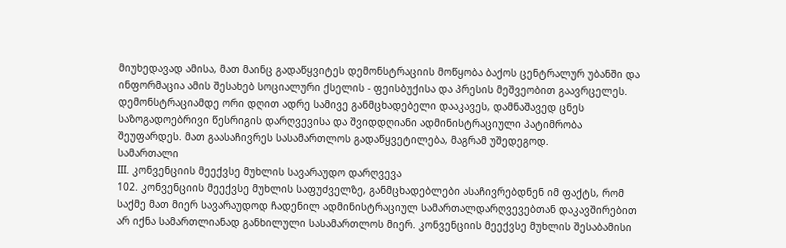მიუხედავად ამისა, მათ მაინც გადაწყვიტეს დემონსტრაციის მოწყობა ბაქოს ცენტრალურ უბანში და ინფორმაცია ამის შესახებ სოციალური ქსელის - ფეისბუქისა და პრესის მეშვეობით გაავრცელეს. დემონსტრაციამდე ორი დღით ადრე სამივე განმცხადებელი დააკავეს, დამნაშავედ ცნეს საზოგადოებრივი წესრიგის დარღვევისა და შვიდდღიანი ადმინისტრაციული პატიმრობა შეუფარდეს. მათ გაასაჩივრეს სასამართლოს გადაწყვეტილება, მაგრამ უშედეგოდ.
სამართალი
III. კონვენციის მეექვსე მუხლის სავარაუდო დარღვევა
102. კონვენციის მეექვსე მუხლის საფუძველზე, განმცხადებლები ასაჩივრებდნენ იმ ფაქტს, რომ საქმე მათ მიერ სავარაუდოდ ჩადენილ ადმინისტრაციულ სამართალდარღვევებთან დაკავშირებით არ იქნა სამართლიანად განხილული სასამართლოს მიერ. კონვენციის მეექვსე მუხლის შესაბამისი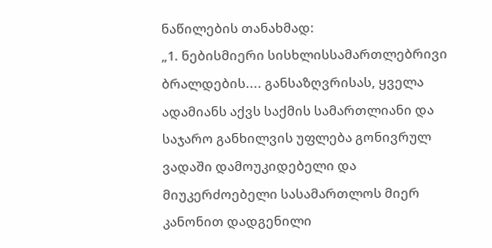ნაწილების თანახმად:
„1. ნებისმიერი სისხლისსამართლებრივი ბრალდების.... განსაზღვრისას, ყველა ადამიანს აქვს საქმის სამართლიანი და საჯარო განხილვის უფლება გონივრულ ვადაში დამოუკიდებელი და მიუკერძოებელი სასამართლოს მიერ კანონით დადგენილი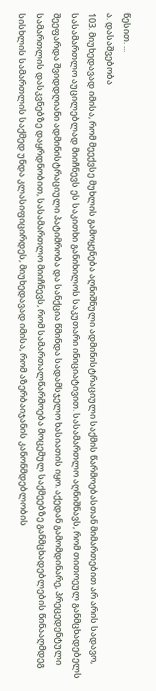წესით. ...
ა. დასაშვებობა
103. მიუხედავად იმისა, რომ მეექვსე მუხლის გამოყენება აღნიშნული ადმინისტრაციული საქმის წარმოებასთან მიმართებით არ არის სადავო, სასამართლო აუცილებლად მიიჩნევს ეს საკითხი განიხილოს საკუთარი ინიციატივით. სასამართლო აღნიშნავს, რომ თითოეულ განმცხადებელს შეეფარდა შვიდდღიანი ადმინისტრაციული პატიმრობა და სანქცია წმინდა სადამსჯელო ხასიათის იყო. აქედან გამომდინარე, პრეცედენტული სამართლის დასკვნებზე დაყრდნობით, სასამართლო მიიჩნევს, რომ სამართალწარმოება მოცემულ საქმეებზე განმცხადებლების წინააღმდეგ სისხლის სამართლის საქმედ უნდა კლასიფიცირდეს, მიუხედავად იმისა, რომ აზერბაიჯანის კანონმდებლობის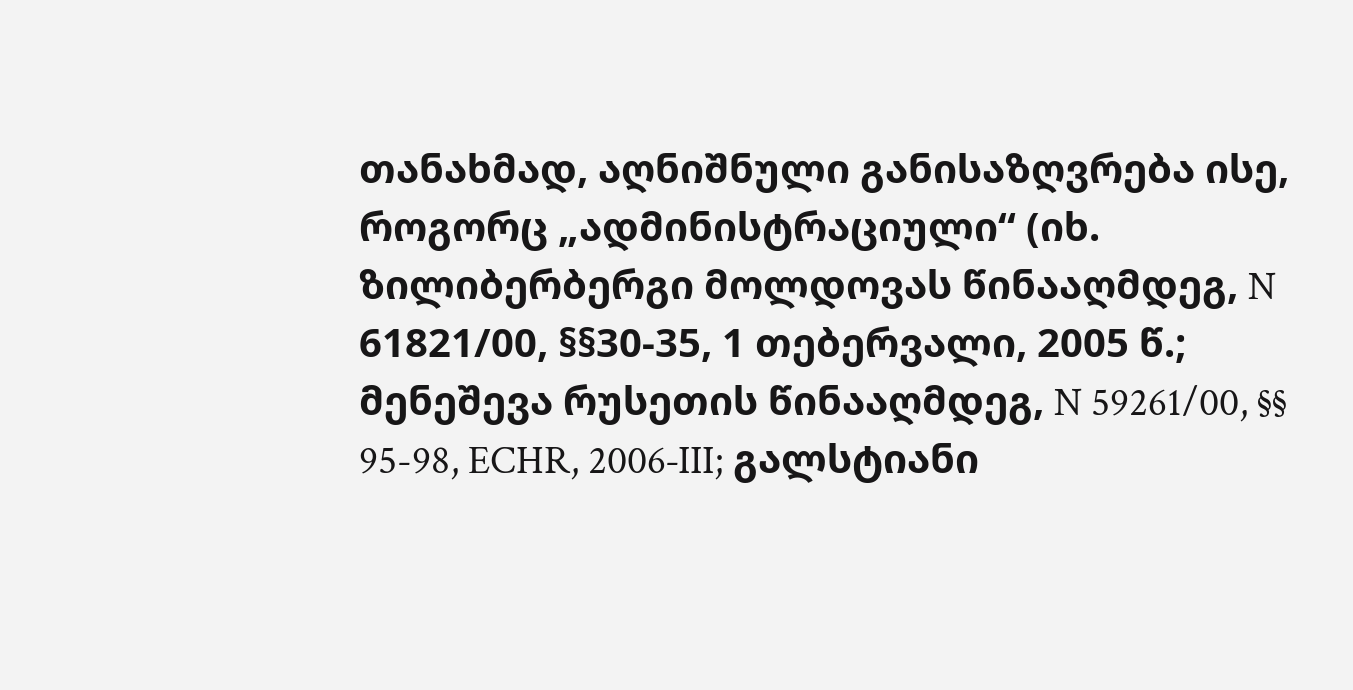თანახმად, აღნიშნული განისაზღვრება ისე, როგორც „ადმინისტრაციული“ (იხ. ზილიბერბერგი მოლდოვას წინააღმდეგ, N 61821/00, §§30‑35, 1 თებერვალი, 2005 წ.; მენეშევა რუსეთის წინააღმდეგ, N 59261/00, §§ 95-98, ECHR, 2006‑III; გალსტიანი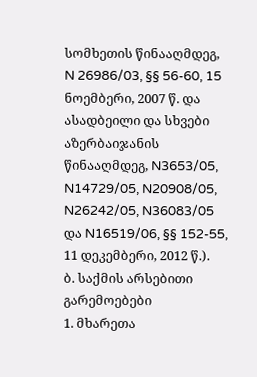სომხეთის წინააღმდეგ, N 26986/03, §§ 56-60, 15 ნოემბერი, 2007 წ. და ასადბეილი და სხვები აზერბაიჯანის წინააღმდეგ, N3653/05, N14729/05, N20908/05, N26242/05, N36083/05 და N16519/06, §§ 152-55, 11 დეკემბერი, 2012 წ.).
ბ. საქმის არსებითი გარემოებები
1. მხარეთა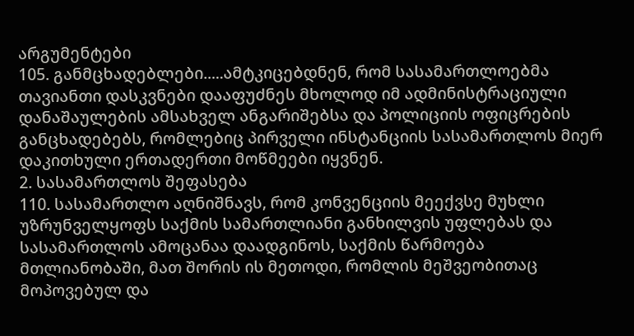არგუმენტები
105. განმცხადებლები.....ამტკიცებდნენ, რომ სასამართლოებმა თავიანთი დასკვნები დააფუძნეს მხოლოდ იმ ადმინისტრაციული დანაშაულების ამსახველ ანგარიშებსა და პოლიციის ოფიცრების განცხადებებს, რომლებიც პირველი ინსტანციის სასამართლოს მიერ დაკითხული ერთადერთი მოწმეები იყვნენ.
2. სასამართლოს შეფასება
110. სასამართლო აღნიშნავს, რომ კონვენციის მეექვსე მუხლი უზრუნველყოფს საქმის სამართლიანი განხილვის უფლებას და სასამართლოს ამოცანაა დაადგინოს, საქმის წარმოება მთლიანობაში, მათ შორის ის მეთოდი, რომლის მეშვეობითაც მოპოვებულ და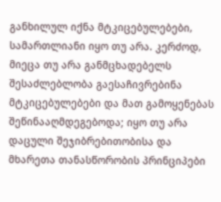განხილულ იქნა მტკიცებულებები, სამართლიანი იყო თუ არა. კერძოდ, მიეცა თუ არა განმცხადებელს შესაძლებლობა გაესაჩივრებინა მტკიცებულებები და მათ გამოყენებას შეწინააღმდეგებოდა; იყო თუ არა დაცული შეჯიბრებითობისა და მხარეთა თანასწორობის პრინციპები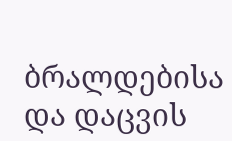ბრალდებისა და დაცვის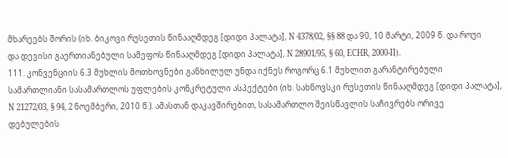მხარეებს შორის (იხ. ბიკოვი რუსეთის წინააღმდეგ [დიდი პალატა], N 4378/02, §§ 88 და 90, 10 მარტი, 2009 წ. და როუი და დევისი გაერთიანებული სამეფოს წინააღმდეგ [დიდი პალატა], N 28901/95, § 60, ECHR, 2000‑II).
111. კონვენციის 6.3 მუხლის მოთხოვნები განხილულ უნდა იქნეს როგორც 6.1 მუხლით გარანტირებული სამართლიანი სასამართლოს უფლების კონკრეტული ასპექტები (იხ. სახნოვსკი რუსეთის წინააღმდეგ [დიდი პალატა], N 21272/03, § 94, 2 ნოემბერი, 2010 წ.). ამასთან დაკავშირებით, სასამართლო შეისწავლის საჩივრებს ორივე დებულების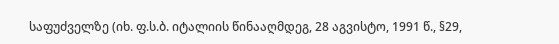საფუძველზე (იხ. ფ.ს.ბ. იტალიის წინააღმდეგ, 28 აგვისტო, 1991 წ., §29,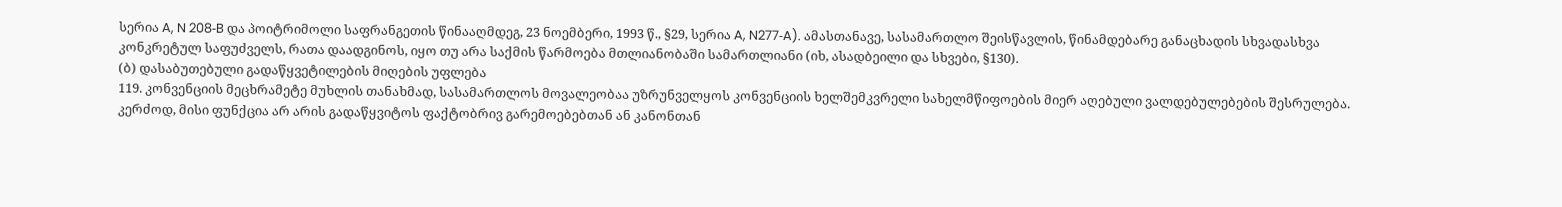სერია A, N 208‑B და პოიტრიმოლი საფრანგეთის წინააღმდეგ, 23 ნოემბერი, 1993 წ., §29, სერია A, N277‑A). ამასთანავე, სასამართლო შეისწავლის, წინამდებარე განაცხადის სხვადასხვა კონკრეტულ საფუძველს, რათა დაადგინოს, იყო თუ არა საქმის წარმოება მთლიანობაში სამართლიანი (იხ, ასადბეილი და სხვები, §130).
(ბ) დასაბუთებული გადაწყვეტილების მიღების უფლება
119. კონვენციის მეცხრამეტე მუხლის თანახმად, სასამართლოს მოვალეობაა უზრუნველყოს კონვენციის ხელშემკვრელი სახელმწიფოების მიერ აღებული ვალდებულებების შესრულება. კერძოდ, მისი ფუნქცია არ არის გადაწყვიტოს ფაქტობრივ გარემოებებთან ან კანონთან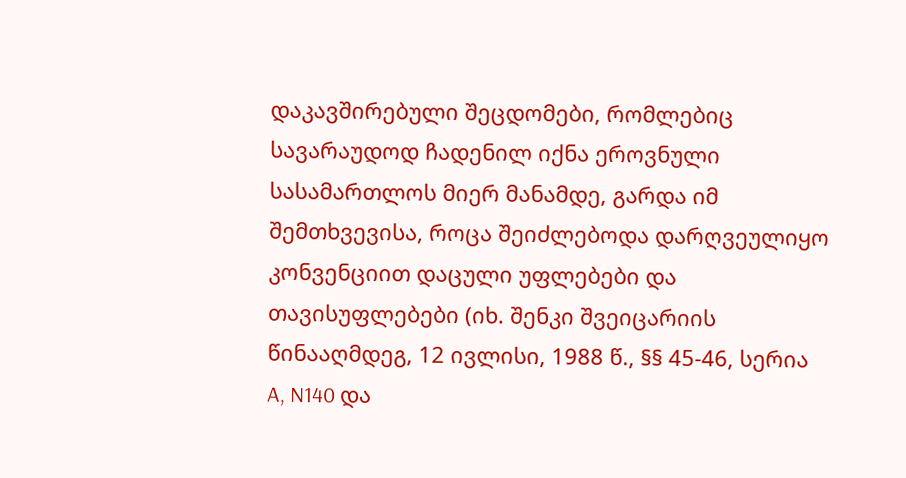დაკავშირებული შეცდომები, რომლებიც სავარაუდოდ ჩადენილ იქნა ეროვნული სასამართლოს მიერ მანამდე, გარდა იმ შემთხვევისა, როცა შეიძლებოდა დარღვეულიყო კონვენციით დაცული უფლებები და თავისუფლებები (იხ. შენკი შვეიცარიის წინააღმდეგ, 12 ივლისი, 1988 წ., §§ 45‑46, სერია A, N140 და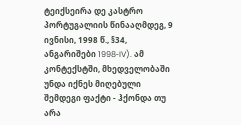ტეიქსეირა დე კასტრო პორტუგალიის წინააღმდეგ, 9 ივნისი, 1998 წ., §34, ანგარიშები 1998‑IV). ამ კონტექსტში, მხედველობაში უნდა იქნეს მიღებული შემდეგი ფაქტი - ჰქონდა თუ არა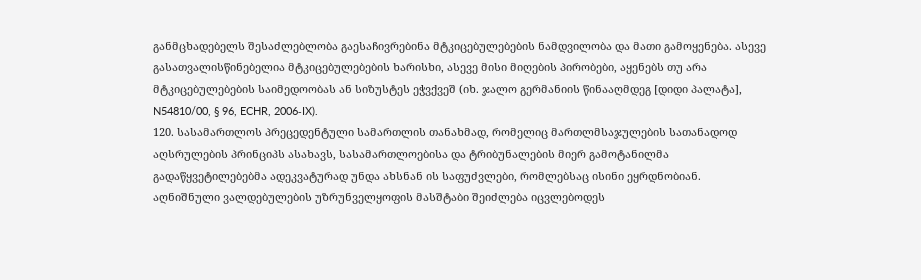განმცხადებელს შესაძლებლობა გაესაჩივრებინა მტკიცებულებების ნამდვილობა და მათი გამოყენება. ასევე გასათვალისწინებელია მტკიცებულებების ხარისხი, ასევე მისი მიღების პირობები, აყენებს თუ არა მტკიცებულებების საიმედოობას ან სიზუსტეს ეჭვქვეშ (იხ. ჯალო გერმანიის წინააღმდეგ [დიდი პალატა], N54810/00, § 96, ECHR, 2006‑IX).
120. სასამართლოს პრეცედენტული სამართლის თანახმად, რომელიც მართლმსაჯულების სათანადოდ აღსრულების პრინციპს ასახავს, სასამართლოებისა და ტრიბუნალების მიერ გამოტანილმა გადაწყვეტილებებმა ადეკვატურად უნდა ახსნან ის საფუძვლები, რომლებსაც ისინი ეყრდნობიან. აღნიშნული ვალდებულების უზრუნველყოფის მასშტაბი შეიძლება იცვლებოდეს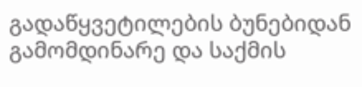გადაწყვეტილების ბუნებიდან გამომდინარე და საქმის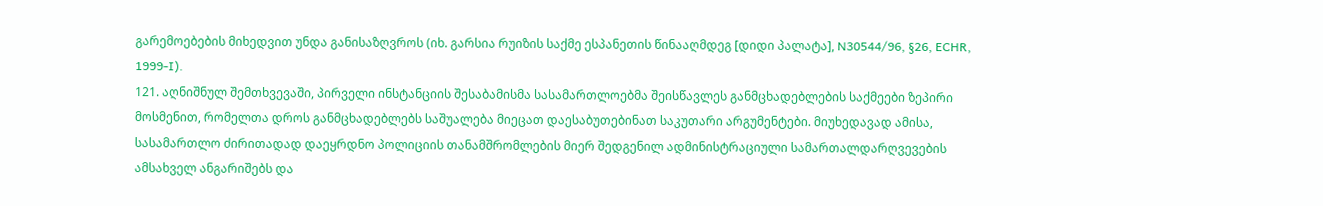გარემოებების მიხედვით უნდა განისაზღვროს (იხ. გარსია რუიზის საქმე ესპანეთის წინააღმდეგ [დიდი პალატა], N30544/96, §26, ECHR, 1999‑I).
121. აღნიშნულ შემთხვევაში, პირველი ინსტანციის შესაბამისმა სასამართლოებმა შეისწავლეს განმცხადებლების საქმეები ზეპირი მოსმენით, რომელთა დროს განმცხადებლებს საშუალება მიეცათ დაესაბუთებინათ საკუთარი არგუმენტები. მიუხედავად ამისა, სასამართლო ძირითადად დაეყრდნო პოლიციის თანამშრომლების მიერ შედგენილ ადმინისტრაციული სამართალდარღვევების ამსახველ ანგარიშებს და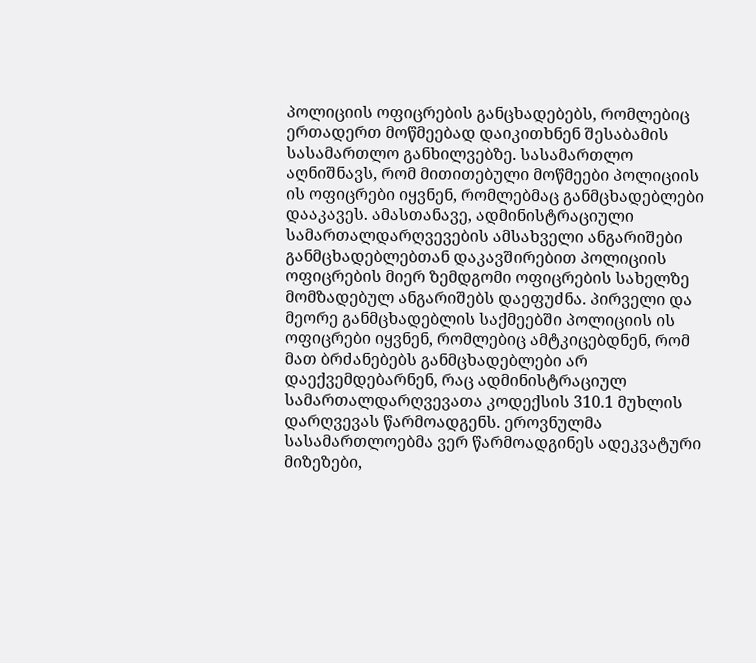პოლიციის ოფიცრების განცხადებებს, რომლებიც ერთადერთ მოწმეებად დაიკითხნენ შესაბამის სასამართლო განხილვებზე. სასამართლო აღნიშნავს, რომ მითითებული მოწმეები პოლიციის ის ოფიცრები იყვნენ, რომლებმაც განმცხადებლები დააკავეს. ამასთანავე, ადმინისტრაციული სამართალდარღვევების ამსახველი ანგარიშები განმცხადებლებთან დაკავშირებით პოლიციის ოფიცრების მიერ ზემდგომი ოფიცრების სახელზე მომზადებულ ანგარიშებს დაეფუძნა. პირველი და მეორე განმცხადებლის საქმეებში პოლიციის ის ოფიცრები იყვნენ, რომლებიც ამტკიცებდნენ, რომ მათ ბრძანებებს განმცხადებლები არ დაექვემდებარნენ, რაც ადმინისტრაციულ სამართალდარღვევათა კოდექსის 310.1 მუხლის დარღვევას წარმოადგენს. ეროვნულმა სასამართლოებმა ვერ წარმოადგინეს ადეკვატური მიზეზები,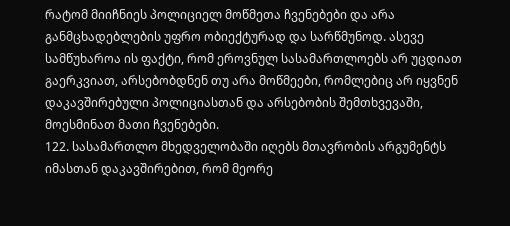რატომ მიიჩნიეს პოლიციელ მოწმეთა ჩვენებები და არა განმცხადებლების უფრო ობიექტურად და სარწმუნოდ. ასევე სამწუხაროა ის ფაქტი, რომ ეროვნულ სასამართლოებს არ უცდიათ გაერკვიათ, არსებობდნენ თუ არა მოწმეები, რომლებიც არ იყვნენ დაკავშირებული პოლიციასთან და არსებობის შემთხვევაში, მოესმინათ მათი ჩვენებები.
122. სასამართლო მხედველობაში იღებს მთავრობის არგუმენტს იმასთან დაკავშირებით, რომ მეორე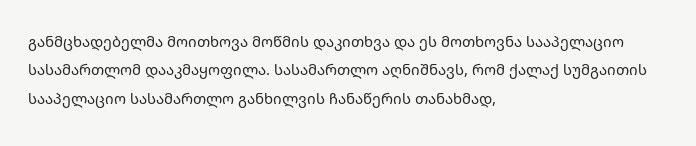განმცხადებელმა მოითხოვა მოწმის დაკითხვა და ეს მოთხოვნა სააპელაციო სასამართლომ დააკმაყოფილა. სასამართლო აღნიშნავს, რომ ქალაქ სუმგაითის სააპელაციო სასამართლო განხილვის ჩანაწერის თანახმად,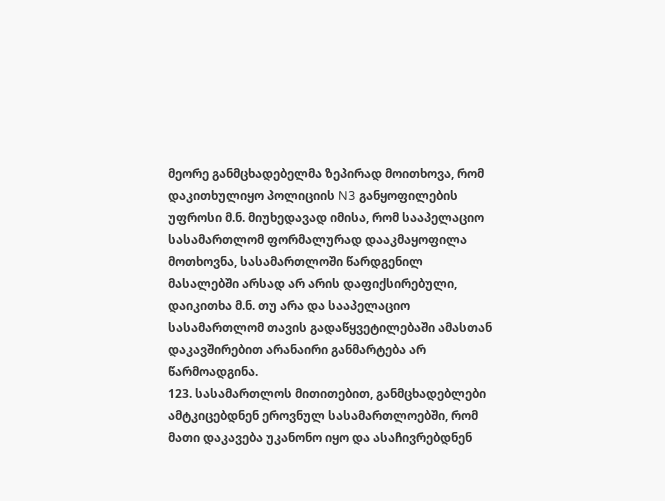მეორე განმცხადებელმა ზეპირად მოითხოვა, რომ დაკითხულიყო პოლიციის N3 განყოფილების უფროსი მ.ნ. მიუხედავად იმისა, რომ სააპელაციო სასამართლომ ფორმალურად დააკმაყოფილა მოთხოვნა, სასამართლოში წარდგენილ მასალებში არსად არ არის დაფიქსირებული, დაიკითხა მ.ნ. თუ არა და სააპელაციო სასამართლომ თავის გადაწყვეტილებაში ამასთან დაკავშირებით არანაირი განმარტება არ წარმოადგინა.
123. სასამართლოს მითითებით, განმცხადებლები ამტკიცებდნენ ეროვნულ სასამართლოებში, რომ მათი დაკავება უკანონო იყო და ასაჩივრებდნენ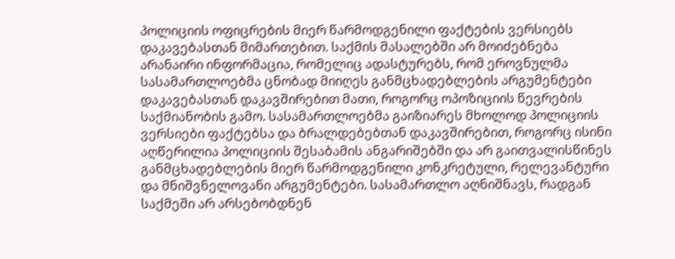პოლიციის ოფიცრების მიერ წარმოდგენილი ფაქტების ვერსიებს დაკავებასთან მიმართებით. საქმის მასალებში არ მოიძებნება არანაირი ინფორმაცია, რომელიც ადასტურებს, რომ ეროვნულმა სასამართლოებმა ცნობად მიიღეს განმცხადებლების არგუმენტები დაკავებასთან დაკავშირებით მათი, როგორც ოპოზიციის წევრების საქმიანობის გამო. სასამართლოებმა გაიზიარეს მხოლოდ პოლიციის ვერსიები ფაქტებსა და ბრალდებებთან დაკავშირებით, როგორც ისინი აღწერილია პოლიციის შესაბამის ანგარიშებში და არ გაითვალისწინეს განმცხადებლების მიერ წარმოდგენილი კონკრეტული, რელევანტური და მნიშვნელოვანი არგუმენტები. სასამართლო აღნიშნავს, რადგან საქმეში არ არსებობდნენ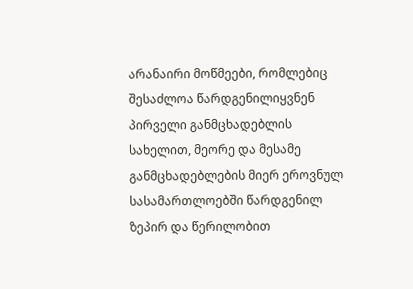არანაირი მოწმეები, რომლებიც შესაძლოა წარდგენილიყვნენ პირველი განმცხადებლის სახელით, მეორე და მესამე განმცხადებლების მიერ ეროვნულ სასამართლოებში წარდგენილ ზეპირ და წერილობით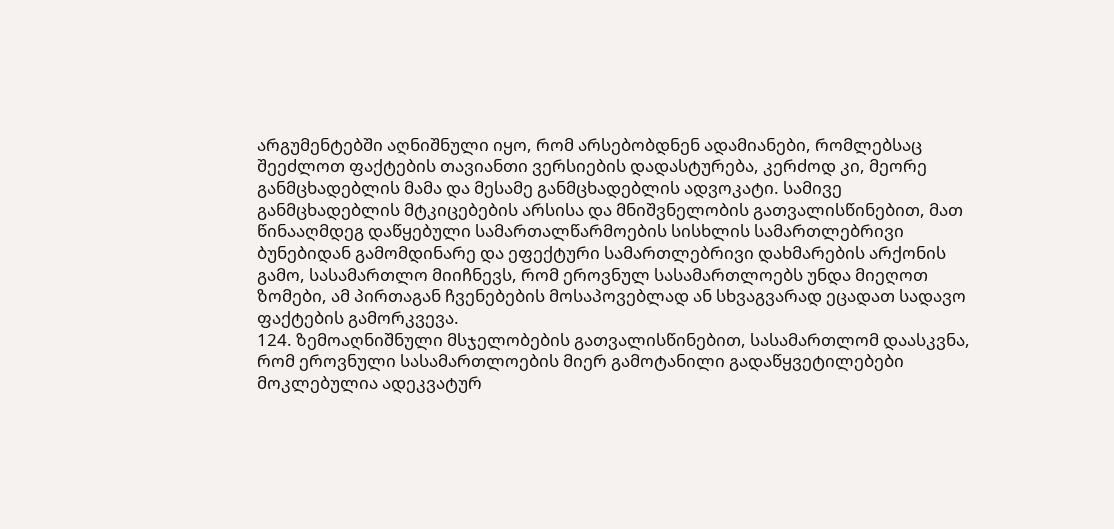არგუმენტებში აღნიშნული იყო, რომ არსებობდნენ ადამიანები, რომლებსაც შეეძლოთ ფაქტების თავიანთი ვერსიების დადასტურება, კერძოდ კი, მეორე განმცხადებლის მამა და მესამე განმცხადებლის ადვოკატი. სამივე განმცხადებლის მტკიცებების არსისა და მნიშვნელობის გათვალისწინებით, მათ წინააღმდეგ დაწყებული სამართალწარმოების სისხლის სამართლებრივი ბუნებიდან გამომდინარე და ეფექტური სამართლებრივი დახმარების არქონის გამო, სასამართლო მიიჩნევს, რომ ეროვნულ სასამართლოებს უნდა მიეღოთ ზომები, ამ პირთაგან ჩვენებების მოსაპოვებლად ან სხვაგვარად ეცადათ სადავო ფაქტების გამორკვევა.
124. ზემოაღნიშნული მსჯელობების გათვალისწინებით, სასამართლომ დაასკვნა, რომ ეროვნული სასამართლოების მიერ გამოტანილი გადაწყვეტილებები მოკლებულია ადეკვატურ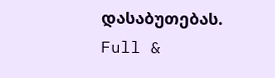დასაბუთებას.
Full &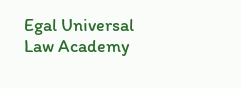Egal Universal Law Academy